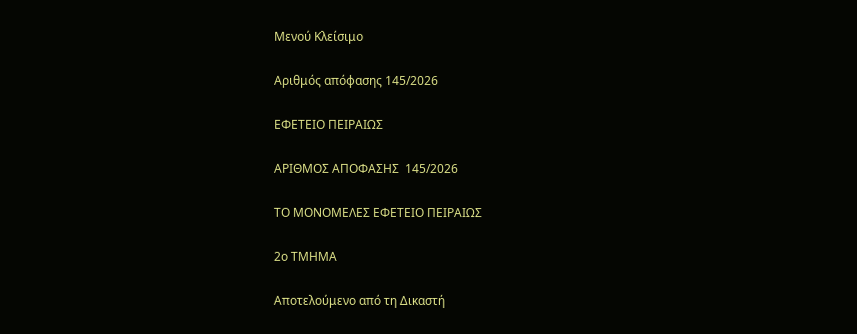Μενού Κλείσιμο

Αριθμός απόφασης 145/2026

ΕΦΕΤΕΙΟ ΠΕΙΡΑΙΩΣ

ΑΡΙΘΜΟΣ ΑΠΟΦΑΣΗΣ  145/2026

ΤΟ ΜΟΝΟΜΕΛΕΣ ΕΦΕΤΕΙΟ ΠΕΙΡΑΙΩΣ

2ο ΤΜΗΜΑ

Αποτελούμενο από τη Δικαστή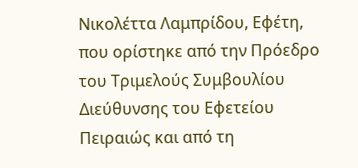Νικολέττα Λαμπρίδου, Εφέτη, που ορίστηκε από την Πρόεδρο του Τριμελούς Συμβουλίου Διεύθυνσης του Εφετείου Πειραιώς και από τη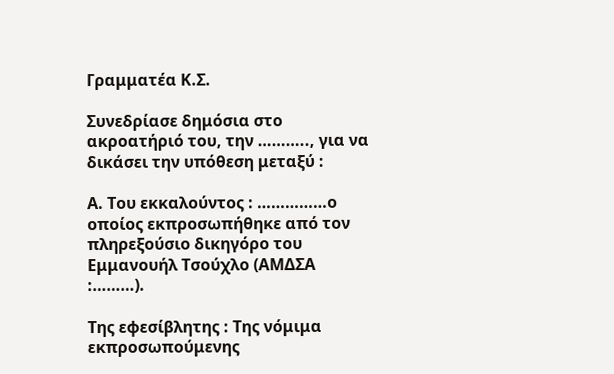Γραμματέα Κ.Σ.

Συνεδρίασε δημόσια στο ακροατήριό του, την ……….., για να δικάσει την υπόθεση μεταξύ :

Α. Του εκκαλούντος : ……………ο οποίος εκπροσωπήθηκε από τον πληρεξούσιο δικηγόρο του Εμμανουήλ Τσούχλο (ΑΜΔΣΑ :………).

Της εφεσίβλητης : Της νόμιμα εκπροσωπούμενης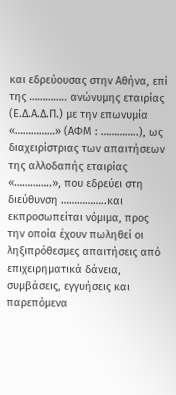και εδρεύουσας στην Αθήνα, επί της ………….. ανώνυμης εταιρίας (Ε.Δ.Α.Δ.Π.) με την επωνυμία «……………» (ΑΦΜ : …………..), ως διαχειρίστριας των απαιτήσεων της αλλοδαπής εταιρίας «…………..», που εδρεύει στη διεύθυνση ……………..και εκπροσωπείται νόμιμα, προς την οποία έχουν πωληθεί οι ληξιπρόθεσμες απαιτήσεις από επιχειρηματικά δάνεια, συμβάσεις, εγγυήσεις και παρεπόμενα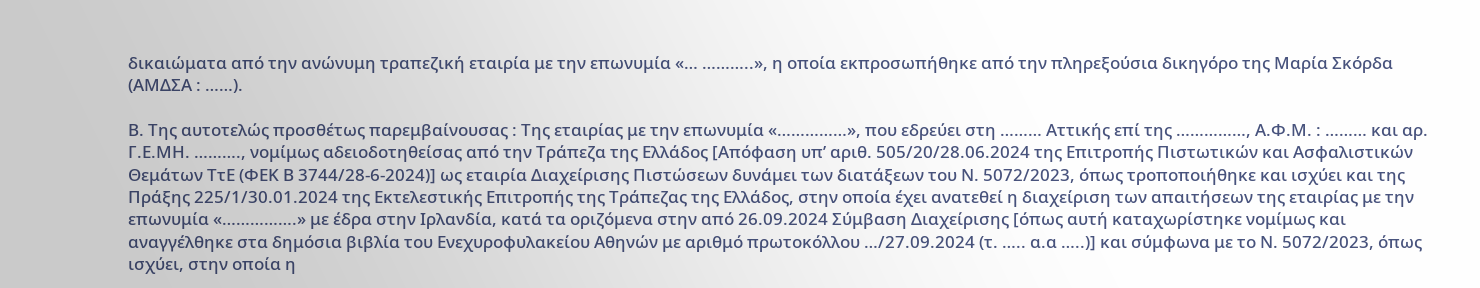δικαιώματα από την ανώνυμη τραπεζική εταιρία με την επωνυμία «… ………..», η οποία εκπροσωπήθηκε από την πληρεξούσια δικηγόρο της Μαρία Σκόρδα (ΑΜΔΣΑ : ……).

Β. Της αυτοτελώς προσθέτως παρεμβαίνουσας : Της εταιρίας με την επωνυμία «……………», που εδρεύει στη ……… Αττικής επί της ……………, Α.Φ.Μ. : ……… και αρ. Γ.Ε.ΜΗ. ………., νομίμως αδειοδοτηθείσας από την Τράπεζα της Ελλάδος [Απόφαση υπ’ αριθ. 505/20/28.06.2024 της Επιτροπής Πιστωτικών και Ασφαλιστικών Θεμάτων ΤτΕ (ΦΕΚ Β 3744/28-6-2024)] ως εταιρία Διαχείρισης Πιστώσεων δυνάμει των διατάξεων του Ν. 5072/2023, όπως τροποποιήθηκε και ισχύει και της Πράξης 225/1/30.01.2024 της Εκτελεστικής Επιτροπής της Τράπεζας της Ελλάδος, στην οποία έχει ανατεθεί η διαχείριση των απαιτήσεων της εταιρίας με την επωνυμία «…………….» με έδρα στην Ιρλανδία, κατά τα οριζόμενα στην από 26.09.2024 Σύμβαση Διαχείρισης [όπως αυτή καταχωρίστηκε νομίμως και αναγγέλθηκε στα δημόσια βιβλία του Ενεχυροφυλακείου Αθηνών με αριθμό πρωτοκόλλου …/27.09.2024 (τ. ….. α.α …..)] και σύμφωνα με το Ν. 5072/2023, όπως ισχύει, στην οποία η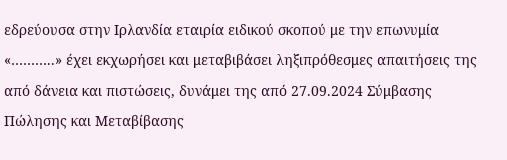εδρεύουσα στην Ιρλανδία εταιρία ειδικού σκοπού με την επωνυμία «………..» έχει εκχωρήσει και μεταβιβάσει ληξιπρόθεσμες απαιτήσεις της από δάνεια και πιστώσεις, δυνάμει της από 27.09.2024 Σύμβασης Πώλησης και Μεταβίβασης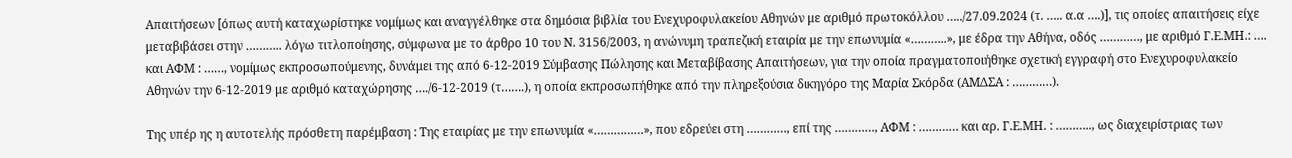Απαιτήσεων [όπως αυτή καταχωρίστηκε νομίμως και αναγγέλθηκε στα δημόσια βιβλία του Ενεχυροφυλακείου Αθηνών με αριθμό πρωτοκόλλου …../27.09.2024 (τ. ….. α.α ….)], τις οποίες απαιτήσεις είχε μεταβιβάσει στην ……….. λόγω τιτλοποίησης, σύμφωνα με το άρθρο 10 του Ν. 3156/2003, η ανώνυμη τραπεζική εταιρία με την επωνυμία «………..», με έδρα την Αθήνα, οδός …………, με αριθμό Γ.Ε.ΜΗ.: …. και ΑΦΜ : ……, νομίμως εκπροσωπούμενης, δυνάμει της από 6-12-2019 Σύμβασης Πώλησης και Μεταβίβασης Απαιτήσεων, για την οποία πραγματοποιήθηκε σχετική εγγραφή στο Ενεχυροφυλακείο Αθηνών την 6-12-2019 με αριθμό καταχώρησης …./6-12-2019 (τ…….), η οποία εκπροσωπήθηκε από την πληρεξούσια δικηγόρο της Μαρία Σκόρδα (ΑΜΔΣΑ : …………).

Της υπέρ ης η αυτοτελής πρόσθετη παρέμβαση : Της εταιρίας με την επωνυμία «……………», που εδρεύει στη …………, επί της …………, ΑΦΜ : ………… και αρ. Γ.Ε.ΜΗ. : ……….., ως διαχειρίστριας των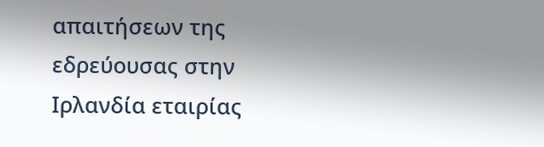απαιτήσεων της εδρεύουσας στην Ιρλανδία εταιρίας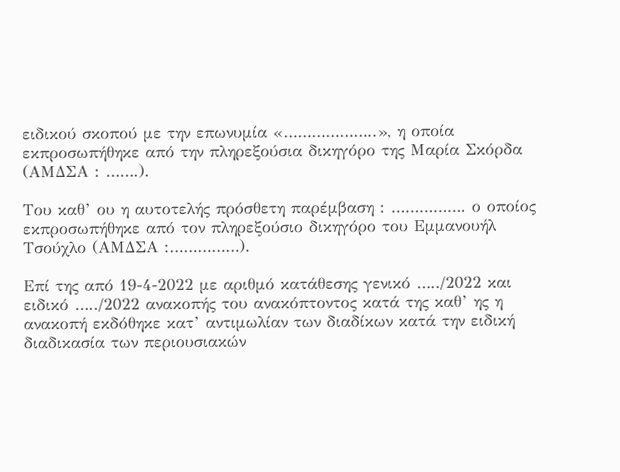ειδικού σκοπού με την επωνυμία «………………..», η οποία εκπροσωπήθηκε από την πληρεξούσια δικηγόρο της Μαρία Σκόρδα (ΑΜΔΣΑ : …….).

Του καθ’ ου η αυτοτελής πρόσθετη παρέμβαση : ……………. ο οποίος εκπροσωπήθηκε από τον πληρεξούσιο δικηγόρο του Εμμανουήλ Τσούχλο (ΑΜΔΣΑ :……………).

Επί της από 19-4-2022 με αριθμό κατάθεσης γενικό …../2022 και ειδικό …../2022 ανακοπής του ανακόπτοντος κατά της καθ’ ης η ανακοπή εκδόθηκε κατ’ αντιμωλίαν των διαδίκων κατά την ειδική διαδικασία των περιουσιακών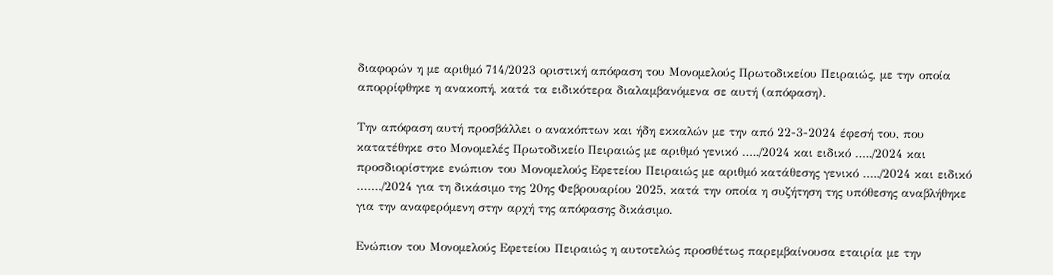διαφορών η με αριθμό 714/2023 οριστική απόφαση του Μονομελούς Πρωτοδικείου Πειραιώς, με την οποία απορρίφθηκε η ανακοπή, κατά τα ειδικότερα διαλαμβανόμενα σε αυτή (απόφαση).

Την απόφαση αυτή προσβάλλει ο ανακόπτων και ήδη εκκαλών με την από 22-3-2024 έφεσή του, που κατατέθηκε στο Μονομελές Πρωτοδικείο Πειραιώς με αριθμό γενικό …../2024 και ειδικό …../2024 και προσδιορίστηκε ενώπιον του Μονομελούς Εφετείου Πειραιώς με αριθμό κατάθεσης γενικό …../2024 και ειδικό ……./2024 για τη δικάσιμο της 20ης Φεβρουαρίου 2025, κατά την οποία η συζήτηση της υπόθεσης αναβλήθηκε για την αναφερόμενη στην αρχή της απόφασης δικάσιμο.

Ενώπιον του Μονομελούς Εφετείου Πειραιώς η αυτοτελώς προσθέτως παρεμβαίνουσα εταιρία με την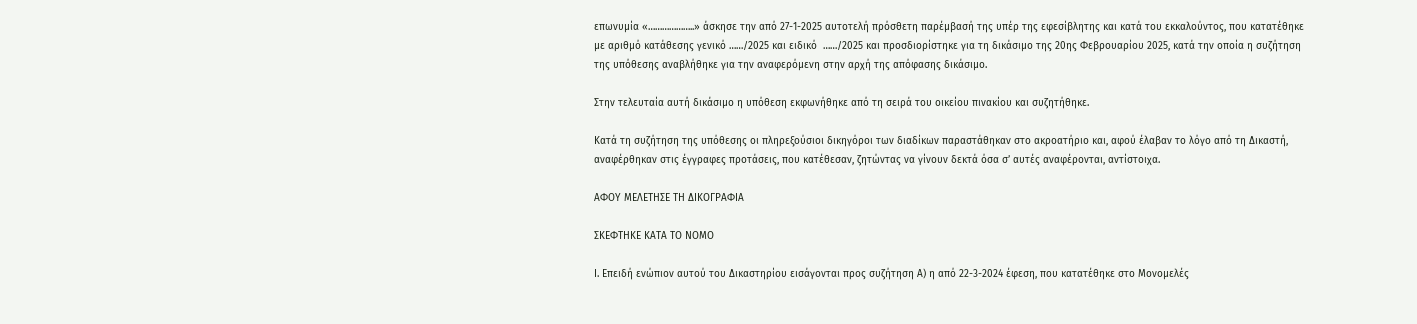επωνυμία «………………..» άσκησε την από 27-1-2025 αυτοτελή πρόσθετη παρέμβασή της υπέρ της εφεσίβλητης και κατά του εκκαλούντος, που κατατέθηκε με αριθμό κατάθεσης γενικό ……/2025 και ειδικό  ……/2025 και προσδιορίστηκε για τη δικάσιμο της 20ης Φεβρουαρίου 2025, κατά την οποία η συζήτηση της υπόθεσης αναβλήθηκε για την αναφερόμενη στην αρχή της απόφασης δικάσιμο.

Στην τελευταία αυτή δικάσιμο η υπόθεση εκφωνήθηκε από τη σειρά του οικείου πινακίου και συζητήθηκε.

Κατά τη συζήτηση της υπόθεσης οι πληρεξούσιοι δικηγόροι των διαδίκων παραστάθηκαν στο ακροατήριο και, αφού έλαβαν το λόγο από τη Δικαστή, αναφέρθηκαν στις έγγραφες προτάσεις, που κατέθεσαν, ζητώντας να γίνουν δεκτά όσα σ’ αυτές αναφέρονται, αντίστοιχα.

ΑΦΟΥ ΜΕΛΕΤΗΣΕ ΤΗ ΔΙΚΟΓΡΑΦΙΑ

ΣΚΕΦΤΗΚΕ ΚΑΤΑ ΤΟ ΝΟΜΟ

Ι. Επειδή ενώπιον αυτού του Δικαστηρίου εισάγονται προς συζήτηση Α) η από 22-3-2024 έφεση, που κατατέθηκε στο Μονομελές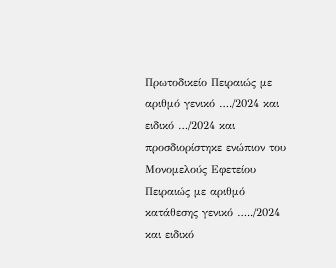Πρωτοδικείο Πειραιώς με αριθμό γενικό …./2024 και ειδικό …/2024 και προσδιορίστηκε ενώπιον του Μονομελούς Εφετείου Πειραιώς με αριθμό κατάθεσης γενικό …../2024 και ειδικό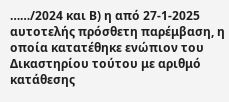……/2024 και Β) η από 27-1-2025 αυτοτελής πρόσθετη παρέμβαση, η οποία κατατέθηκε ενώπιον του Δικαστηρίου τούτου με αριθμό κατάθεσης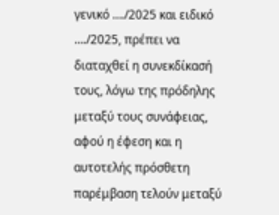γενικό …./2025 και ειδικό  …./2025, πρέπει να διαταχθεί η συνεκδίκασή τους, λόγω της πρόδηλης μεταξύ τους συνάφειας, αφού η έφεση και η αυτοτελής πρόσθετη παρέμβαση τελούν μεταξύ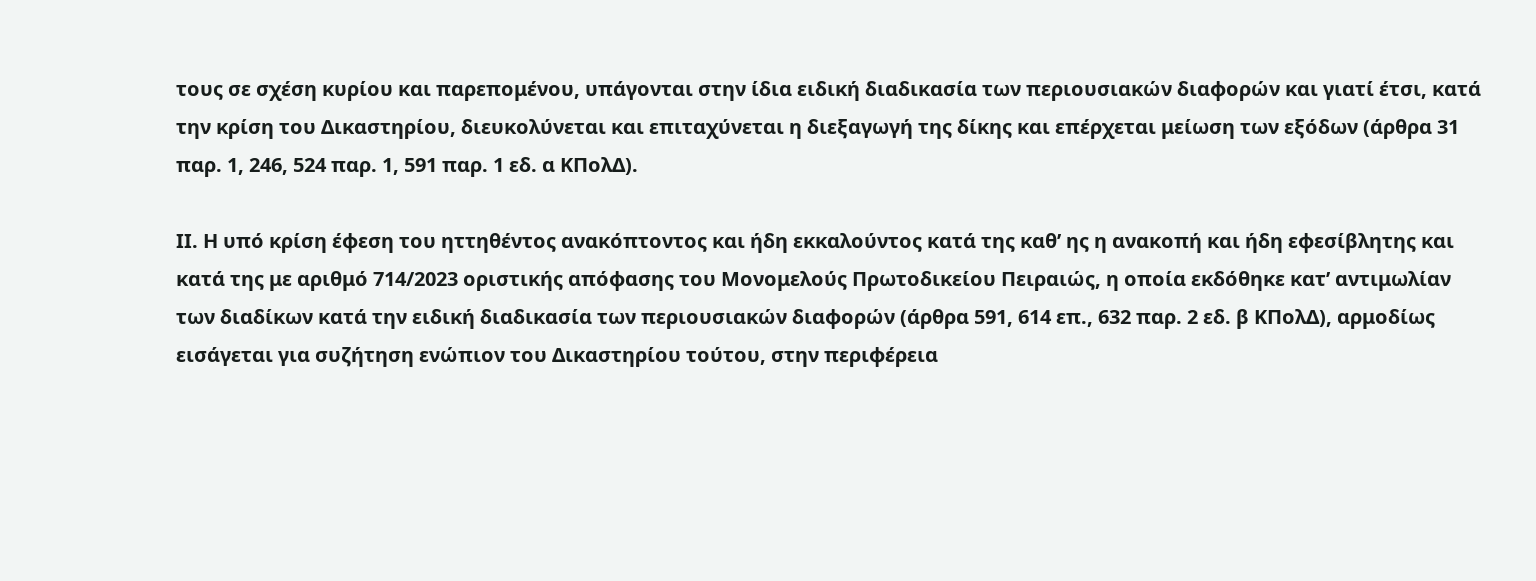τους σε σχέση κυρίου και παρεπομένου, υπάγονται στην ίδια ειδική διαδικασία των περιουσιακών διαφορών και γιατί έτσι, κατά την κρίση του Δικαστηρίου, διευκολύνεται και επιταχύνεται η διεξαγωγή της δίκης και επέρχεται μείωση των εξόδων (άρθρα 31 παρ. 1, 246, 524 παρ. 1, 591 παρ. 1 εδ. α ΚΠολΔ).

ΙΙ. Η υπό κρίση έφεση του ηττηθέντος ανακόπτοντος και ήδη εκκαλούντος κατά της καθ’ ης η ανακοπή και ήδη εφεσίβλητης και κατά της με αριθμό 714/2023 οριστικής απόφασης του Μονομελούς Πρωτοδικείου Πειραιώς, η οποία εκδόθηκε κατ’ αντιμωλίαν των διαδίκων κατά την ειδική διαδικασία των περιουσιακών διαφορών (άρθρα 591, 614 επ., 632 παρ. 2 εδ. β ΚΠολΔ), αρμοδίως εισάγεται για συζήτηση ενώπιον του Δικαστηρίου τούτου, στην περιφέρεια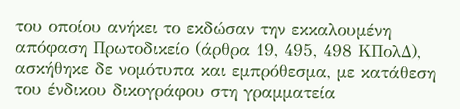του οποίου ανήκει το εκδώσαν την εκκαλουμένη απόφαση Πρωτοδικείο (άρθρα 19, 495, 498 ΚΠολΔ), ασκήθηκε δε νομότυπα και εμπρόθεσμα, με κατάθεση του ένδικου δικογράφου στη γραμματεία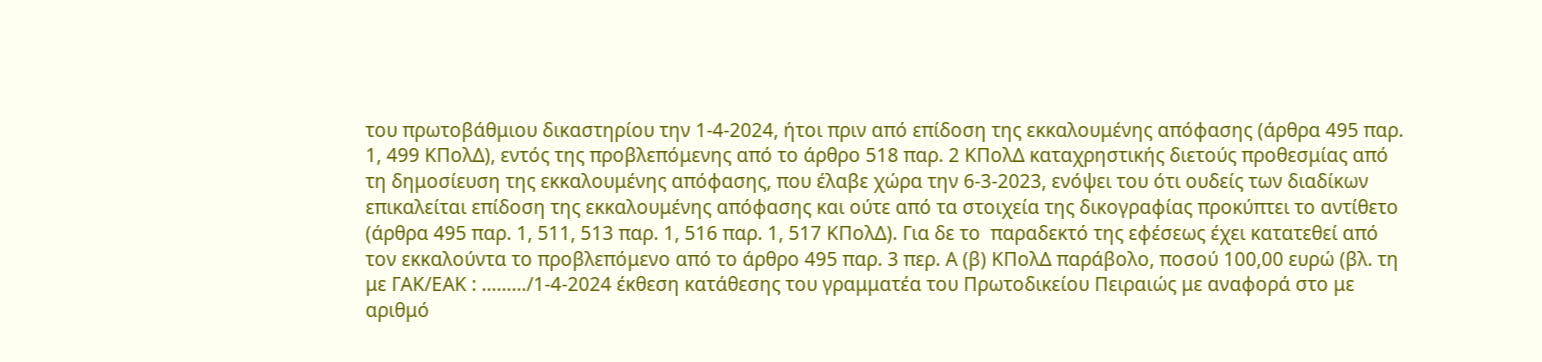του πρωτοβάθμιου δικαστηρίου την 1-4-2024, ήτοι πριν από επίδοση της εκκαλουμένης απόφασης (άρθρα 495 παρ. 1, 499 ΚΠολΔ), εντός της προβλεπόμενης από το άρθρο 518 παρ. 2 ΚΠολΔ καταχρηστικής διετούς προθεσμίας από τη δημοσίευση της εκκαλουμένης απόφασης, που έλαβε χώρα την 6-3-2023, ενόψει του ότι ουδείς των διαδίκων επικαλείται επίδοση της εκκαλουμένης απόφασης και ούτε από τα στοιχεία της δικογραφίας προκύπτει το αντίθετο (άρθρα 495 παρ. 1, 511, 513 παρ. 1, 516 παρ. 1, 517 ΚΠολΔ). Για δε το  παραδεκτό της εφέσεως έχει κατατεθεί από τον εκκαλούντα το προβλεπόμενο από το άρθρο 495 παρ. 3 περ. Α (β) ΚΠολΔ παράβολο, ποσού 100,00 ευρώ (βλ. τη με ΓΑΚ/ΕΑΚ : ………/1-4-2024 έκθεση κατάθεσης του γραμματέα του Πρωτοδικείου Πειραιώς με αναφορά στο με αριθμό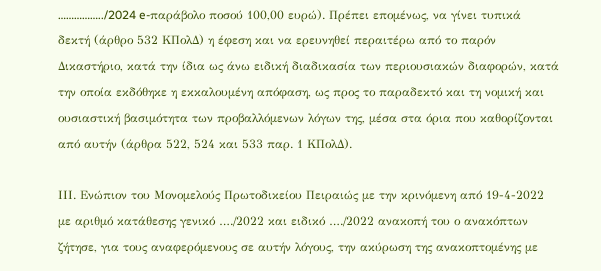……………../2024 e-παράβολο ποσού 100,00 ευρώ). Πρέπει επομένως, να γίνει τυπικά δεκτή (άρθρο 532 ΚΠολΔ) η έφεση και να ερευνηθεί περαιτέρω από το παρόν Δικαστήριο, κατά την ίδια ως άνω ειδική διαδικασία των περιουσιακών διαφορών, κατά την οποία εκδόθηκε η εκκαλουμένη απόφαση, ως προς το παραδεκτό και τη νομική και ουσιαστική βασιμότητα των προβαλλόμενων λόγων της, μέσα στα όρια που καθορίζονται από αυτήν (άρθρα 522, 524 και 533 παρ. 1 ΚΠολΔ).

ΙΙΙ. Ενώπιον του Μονομελούς Πρωτοδικείου Πειραιώς με την κρινόμενη από 19-4-2022 με αριθμό κατάθεσης γενικό …./2022 και ειδικό …./2022 ανακοπή του ο ανακόπτων ζήτησε, για τους αναφερόμενους σε αυτήν λόγους, την ακύρωση της ανακοπτομένης με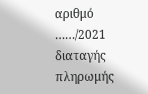αριθμό ……/2021 διαταγής πληρωμής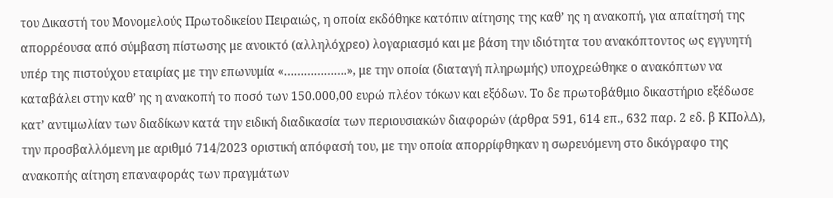του Δικαστή του Μονομελούς Πρωτοδικείου Πειραιώς, η οποία εκδόθηκε κατόπιν αίτησης της καθ’ ης η ανακοπή, για απαίτησή της απορρέουσα από σύμβαση πίστωσης με ανοικτό (αλληλόχρεο) λογαριασμό και με βάση την ιδιότητα του ανακόπτοντος ως εγγυητή υπέρ της πιστούχου εταιρίας με την επωνυμία «……………….», με την οποία (διαταγή πληρωμής) υποχρεώθηκε ο ανακόπτων να καταβάλει στην καθ’ ης η ανακοπή το ποσό των 150.000,00 ευρώ πλέον τόκων και εξόδων. Το δε πρωτοβάθμιο δικαστήριο εξέδωσε κατ’ αντιμωλίαν των διαδίκων κατά την ειδική διαδικασία των περιουσιακών διαφορών (άρθρα 591, 614 επ., 632 παρ. 2 εδ. β ΚΠολΔ), την προσβαλλόμενη με αριθμό 714/2023 οριστική απόφασή του, με την οποία απορρίφθηκαν η σωρευόμενη στο δικόγραφο της ανακοπής αίτηση επαναφοράς των πραγμάτων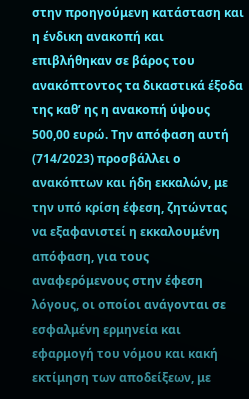στην προηγούμενη κατάσταση και η ένδικη ανακοπή και επιβλήθηκαν σε βάρος του ανακόπτοντος τα δικαστικά έξοδα της καθ’ ης η ανακοπή ύψους 500,00 ευρώ. Την απόφαση αυτή (714/2023) προσβάλλει ο ανακόπτων και ήδη εκκαλών, με την υπό κρίση έφεση, ζητώντας να εξαφανιστεί η εκκαλουμένη απόφαση, για τους αναφερόμενους στην έφεση λόγους, οι οποίοι ανάγονται σε εσφαλμένη ερμηνεία και εφαρμογή του νόμου και κακή εκτίμηση των αποδείξεων, με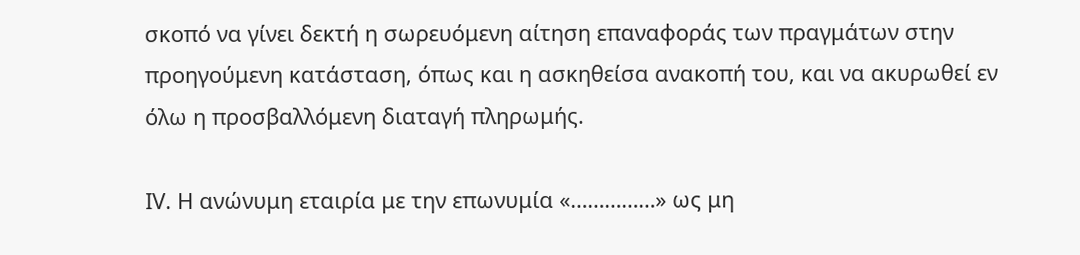σκοπό να γίνει δεκτή η σωρευόμενη αίτηση επαναφοράς των πραγμάτων στην προηγούμενη κατάσταση, όπως και η ασκηθείσα ανακοπή του, και να ακυρωθεί εν όλω η προσβαλλόμενη διαταγή πληρωμής.

ΙV. Η ανώνυμη εταιρία με την επωνυμία «……………» ως μη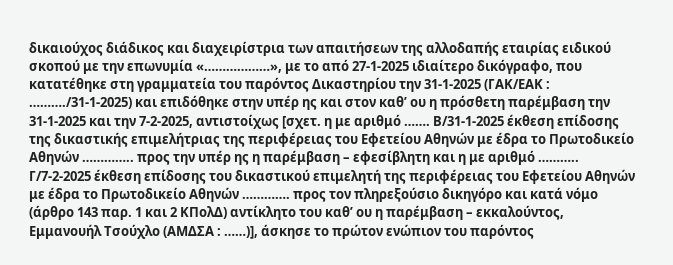δικαιούχος διάδικος και διαχειρίστρια των απαιτήσεων της αλλοδαπής εταιρίας ειδικού σκοπού με την επωνυμία «………………», με το από 27-1-2025 ιδιαίτερο δικόγραφο, που κατατέθηκε στη γραμματεία του παρόντος Δικαστηρίου την 31-1-2025 (ΓΑΚ/ΕΑΚ : ………./31-1-2025) και επιδόθηκε στην υπέρ ης και στον καθ’ ου η πρόσθετη παρέμβαση την 31-1-2025 και την 7-2-2025, αντιστοίχως [σχετ. η με αριθμό ……. Β/31-1-2025 έκθεση επίδοσης της δικαστικής επιμελήτριας της περιφέρειας του Εφετείου Αθηνών με έδρα το Πρωτοδικείο Αθηνών ………….. προς την υπέρ ης η παρέμβαση – εφεσίβλητη και η με αριθμό ……….. Γ/7-2-2025 έκθεση επίδοσης του δικαστικού επιμελητή της περιφέρειας του Εφετείου Αθηνών με έδρα το Πρωτοδικείο Αθηνών …………. προς τον πληρεξούσιο δικηγόρο και κατά νόμο (άρθρο 143 παρ. 1 και 2 ΚΠολΔ) αντίκλητο του καθ’ ου η παρέμβαση – εκκαλούντος, Εμμανουήλ Τσούχλο (ΑΜΔΣΑ : ……)], άσκησε το πρώτον ενώπιον του παρόντος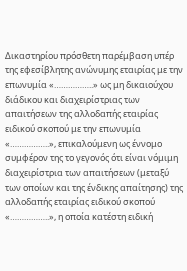Δικαστηρίου πρόσθετη παρέμβαση υπέρ της εφεσίβλητης ανώνυμης εταιρίας με την επωνυμία «……………..» ως μη δικαιούχου διάδικου και διαχειρίστριας των απαιτήσεων της αλλοδαπής εταιρίας ειδικού σκοπού με την επωνυμία «……………..», επικαλούμενη ως έννομο συμφέρον της το γεγονός ότι είναι νόμιμη διαχειρίστρια των απαιτήσεων (μεταξύ των οποίων και της ένδικης απαίτησης) της αλλοδαπής εταιρίας ειδικού σκοπού «……………..», η οποία κατέστη ειδική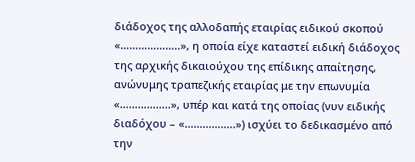διάδοχος της αλλοδαπής εταιρίας ειδικού σκοπού «………………..», η οποία είχε καταστεί ειδική διάδοχος της αρχικής δικαιούχου της επίδικης απαίτησης, ανώνυμης τραπεζικής εταιρίας με την επωνυμία «……………..», υπέρ και κατά της οποίας (νυν ειδικής διαδόχου – «……………..») ισχύει το δεδικασμένο από την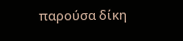παρούσα δίκη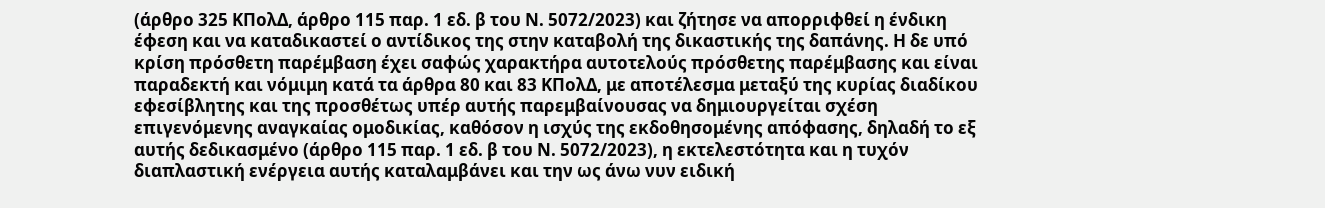(άρθρο 325 ΚΠολΔ, άρθρο 115 παρ. 1 εδ. β του Ν. 5072/2023) και ζήτησε να απορριφθεί η ένδικη έφεση και να καταδικαστεί ο αντίδικος της στην καταβολή της δικαστικής της δαπάνης. Η δε υπό κρίση πρόσθετη παρέμβαση έχει σαφώς χαρακτήρα αυτοτελούς πρόσθετης παρέμβασης και είναι παραδεκτή και νόμιμη κατά τα άρθρα 80 και 83 ΚΠολΔ, με αποτέλεσμα μεταξύ της κυρίας διαδίκου εφεσίβλητης και της προσθέτως υπέρ αυτής παρεμβαίνουσας να δημιουργείται σχέση επιγενόμενης αναγκαίας ομοδικίας, καθόσον η ισχύς της εκδοθησομένης απόφασης, δηλαδή το εξ αυτής δεδικασμένο (άρθρο 115 παρ. 1 εδ. β του Ν. 5072/2023), η εκτελεστότητα και η τυχόν διαπλαστική ενέργεια αυτής καταλαμβάνει και την ως άνω νυν ειδική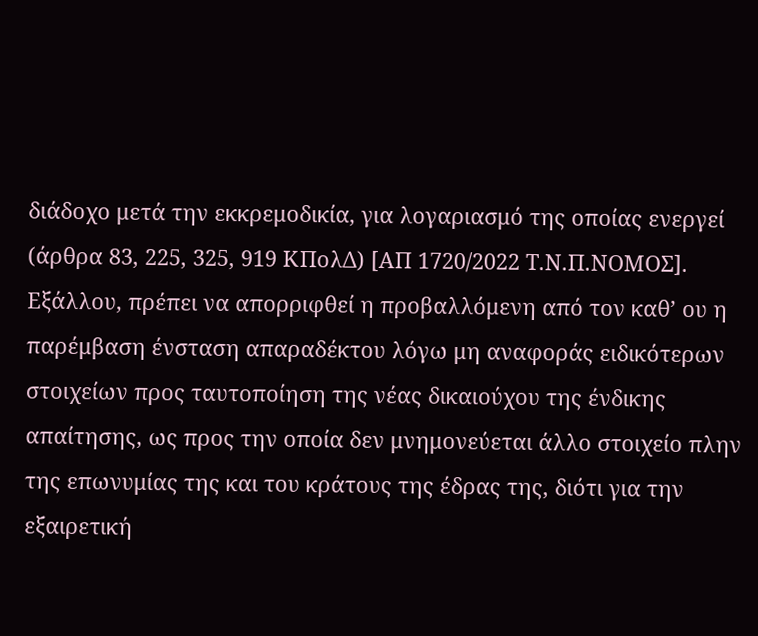διάδοχο μετά την εκκρεμοδικία, για λογαριασμό της οποίας ενεργεί (άρθρα 83, 225, 325, 919 ΚΠολΔ) [ΑΠ 1720/2022 Τ.Ν.Π.ΝΟΜΟΣ]. Εξάλλου, πρέπει να απορριφθεί η προβαλλόμενη από τον καθ’ ου η παρέμβαση ένσταση απαραδέκτου λόγω μη αναφοράς ειδικότερων στοιχείων προς ταυτοποίηση της νέας δικαιούχου της ένδικης απαίτησης, ως προς την οποία δεν μνημονεύεται άλλο στοιχείο πλην της επωνυμίας της και του κράτους της έδρας της, διότι για την εξαιρετική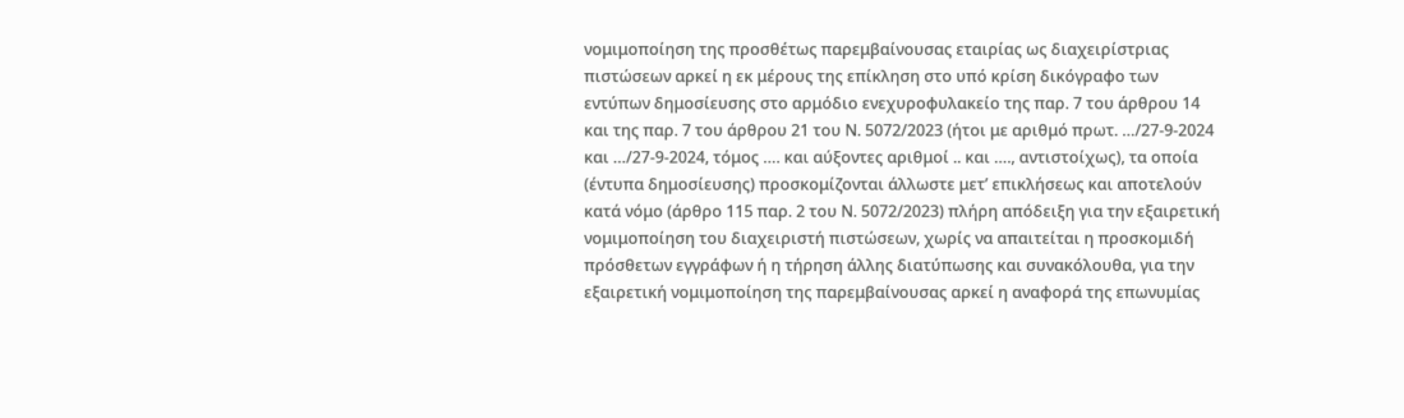νομιμοποίηση της προσθέτως παρεμβαίνουσας εταιρίας ως διαχειρίστριας πιστώσεων αρκεί η εκ μέρους της επίκληση στο υπό κρίση δικόγραφο των εντύπων δημοσίευσης στο αρμόδιο ενεχυροφυλακείο της παρ. 7 του άρθρου 14 και της παρ. 7 του άρθρου 21 του Ν. 5072/2023 (ήτοι με αριθμό πρωτ. …/27-9-2024 και …/27-9-2024, τόμος …. και αύξοντες αριθμοί .. και …., αντιστοίχως), τα οποία (έντυπα δημοσίευσης) προσκομίζονται άλλωστε μετ’ επικλήσεως και αποτελούν κατά νόμο (άρθρο 115 παρ. 2 του Ν. 5072/2023) πλήρη απόδειξη για την εξαιρετική νομιμοποίηση του διαχειριστή πιστώσεων, χωρίς να απαιτείται η προσκομιδή πρόσθετων εγγράφων ή η τήρηση άλλης διατύπωσης και συνακόλουθα, για την εξαιρετική νομιμοποίηση της παρεμβαίνουσας αρκεί η αναφορά της επωνυμίας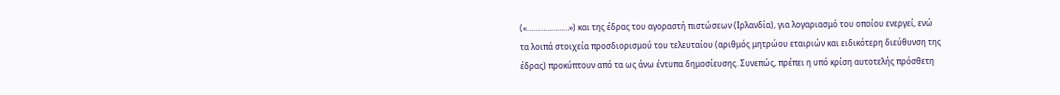(«…………………») και της έδρας του αγοραστή πιστώσεων (Ιρλανδία), για λογαριασμό του οποίου ενεργεί, ενώ τα λοιπά στοιχεία προσδιορισμού του τελευταίου (αριθμός μητρώου εταιριών και ειδικότερη διεύθυνση της έδρας) προκύπτουν από τα ως άνω έντυπα δημοσίευσης. Συνεπώς, πρέπει η υπό κρίση αυτοτελής πρόσθετη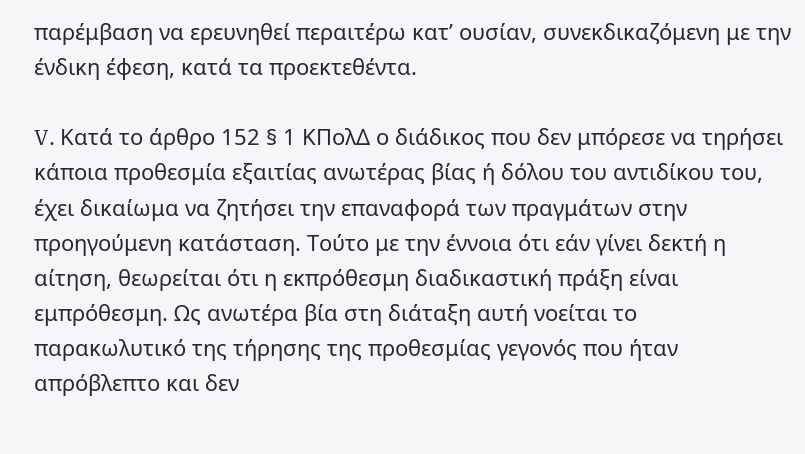παρέμβαση να ερευνηθεί περαιτέρω κατ’ ουσίαν, συνεκδικαζόμενη με την ένδικη έφεση, κατά τα προεκτεθέντα.

V. Κατά το άρθρο 152 § 1 ΚΠολΔ ο διάδικος που δεν μπόρεσε να τηρήσει κάποια προθεσμία εξαιτίας ανωτέρας βίας ή δόλου του αντιδίκου του, έχει δικαίωμα να ζητήσει την επαναφορά των πραγμάτων στην προηγούμενη κατάσταση. Τούτο με την έννοια ότι εάν γίνει δεκτή η αίτηση, θεωρείται ότι η εκπρόθεσμη διαδικαστική πράξη είναι εμπρόθεσμη. Ως ανωτέρα βία στη διάταξη αυτή νοείται το παρακωλυτικό της τήρησης της προθεσμίας γεγονός που ήταν απρόβλεπτο και δεν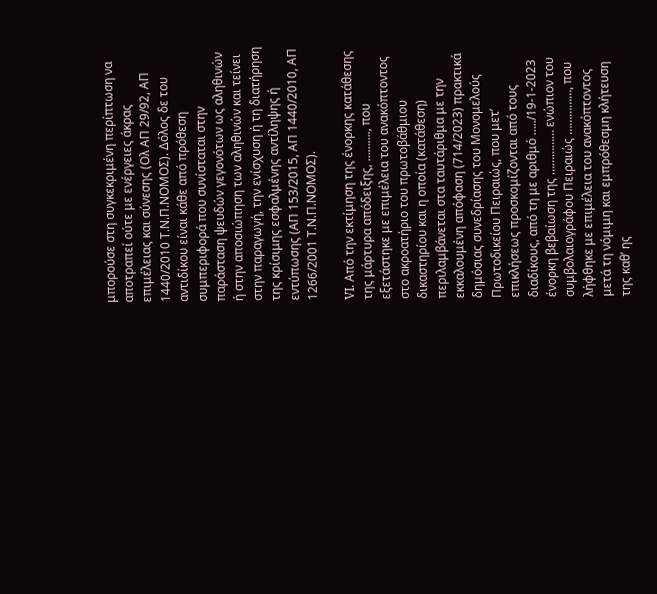μπορούσε στη συγκεκριμένη περίπτωση να αποτραπεί ούτε με ενέργειες άκρας επιμέλειας και σύνεσης (Ολ ΑΠ 29/92, ΑΠ 1440/2010 Τ.Ν.Π.ΝΟΜΟΣ). Δόλος δε του αντιδίκου είναι κάθε από πρόθεση συμπεριφορά που συνίσταται στην παράσταση ψευδών γεγονότων ως αληθινών ή στην αποσιώπηση των αληθινών και τείνει στην παραγωγή, την ενίσχυση ή τη διατήρηση της κρίσιμης εσφαλμένης αντίληψης ή εντύπωσης (ΑΠ 153/2015, ΑΠ 1440/2010, ΑΠ 1266/2001 Τ.Ν.Π.ΝΟΜΟΣ).

VI. Από την εκτίμηση της ένορκης κατάθεσης της μάρτυρα απόδειξης, ………., που εξετάστηκε με επιμέλεια του ανακόπτοντος στο ακροατήριο του πρωτοβάθμιου δικαστηρίου και η οποία (κατάθεση) περιλαμβάνεται στα ταυτάριθμα με την εκκαλουμένη απόφαση (714/2023) πρακτικά δημόσιας συνεδρίασης του Μονομελούς Πρωτοδικείου Πειραιώς, που μετ’ επικλήσεως προσκομίζονται από τους διαδίκους, από τη με αριθμό …../19-1-2023 ένορκη βεβαίωση της …………… ενώπιον του συμβολαιογράφου Πειραιώς ……………, που λήφθηκε με επιμέλεια του ανακόπτοντος μετά τη νόμιμη και εμπρόθεσμη κλήτευση της καθ’ ης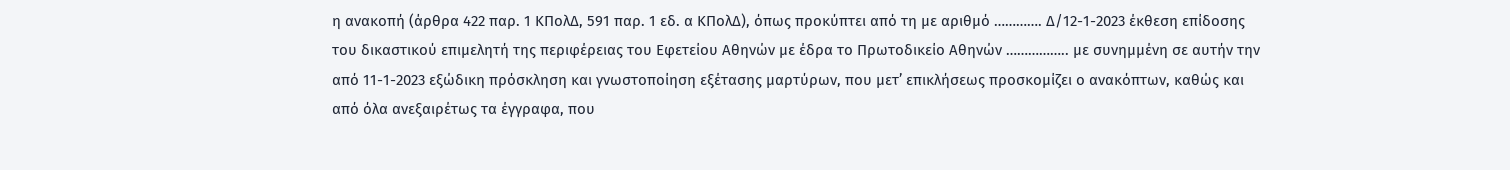η ανακοπή (άρθρα 422 παρ. 1 ΚΠολΔ, 591 παρ. 1 εδ. α ΚΠολΔ), όπως προκύπτει από τη με αριθμό …………. Δ/12-1-2023 έκθεση επίδοσης του δικαστικού επιμελητή της περιφέρειας του Εφετείου Αθηνών με έδρα το Πρωτοδικείο Αθηνών …………….. με συνημμένη σε αυτήν την από 11-1-2023 εξώδικη πρόσκληση και γνωστοποίηση εξέτασης μαρτύρων, που μετ’ επικλήσεως προσκομίζει ο ανακόπτων, καθώς και από όλα ανεξαιρέτως τα έγγραφα, που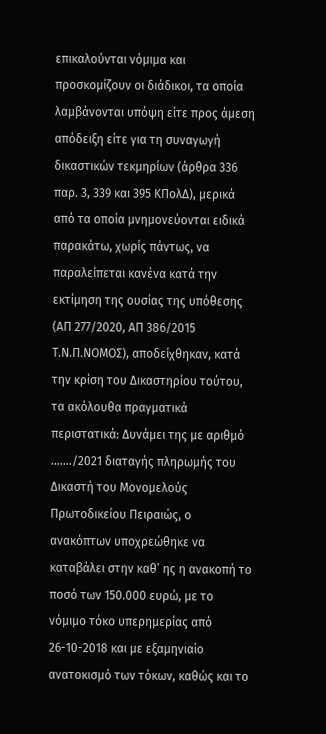επικαλούνται νόμιμα και προσκομίζουν οι διάδικοι, τα οποία λαμβάνονται υπόψη είτε προς άμεση απόδειξη είτε για τη συναγωγή δικαστικών τεκμηρίων (άρθρα 336 παρ. 3, 339 και 395 ΚΠολΔ), μερικά από τα οποία μνημονεύονται ειδικά παρακάτω, χωρίς πάντως, να παραλείπεται κανένα κατά την εκτίμηση της ουσίας της υπόθεσης (ΑΠ 277/2020, ΑΠ 386/2015 Τ.Ν.Π.ΝΟΜΟΣ), αποδείχθηκαν, κατά την κρίση του Δικαστηρίου τούτου, τα ακόλουθα πραγματικά περιστατικά: Δυνάμει της με αριθμό ……./2021 διαταγής πληρωμής του Δικαστή του Μονομελούς Πρωτοδικείου Πειραιώς, ο ανακόπτων υποχρεώθηκε να καταβάλει στην καθ’ ης η ανακοπή το ποσό των 150.000 ευρώ, με το νόμιμο τόκο υπερημερίας από 26-10-2018 και με εξαμηνιαίο ανατοκισμό των τόκων, καθώς και το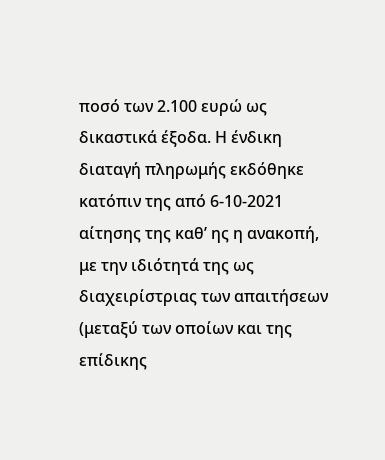ποσό των 2.100 ευρώ ως δικαστικά έξοδα. Η ένδικη διαταγή πληρωμής εκδόθηκε κατόπιν της από 6-10-2021 αίτησης της καθ’ ης η ανακοπή, με την ιδιότητά της ως διαχειρίστριας των απαιτήσεων (μεταξύ των οποίων και της επίδικης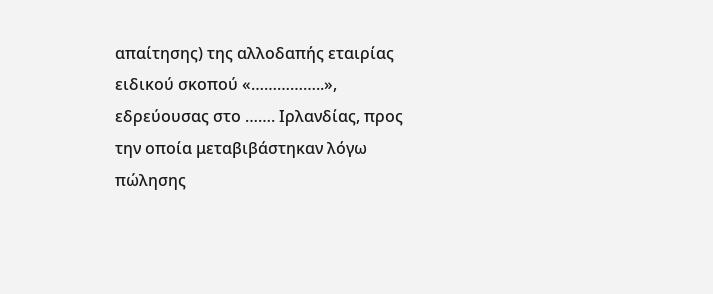απαίτησης) της αλλοδαπής εταιρίας ειδικού σκοπού «……………..», εδρεύουσας στο ……. Ιρλανδίας, προς την οποία μεταβιβάστηκαν λόγω πώλησης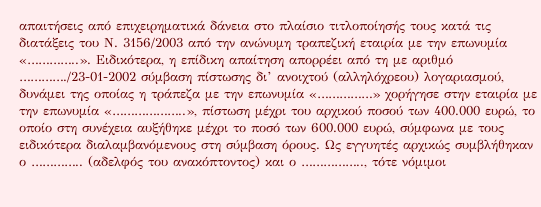απαιτήσεις από επιχειρηματικά δάνεια στο πλαίσιο τιτλοποίησής τους κατά τις διατάξεις του Ν. 3156/2003 από την ανώνυμη τραπεζική εταιρία με την επωνυμία «…………..». Ειδικότερα, η επίδικη απαίτηση απορρέει από τη με αριθμό …………./23-01-2002 σύμβαση πίστωσης δι’ ανοιχτού (αλληλόχρεου) λογαριασμού, δυνάμει της οποίας η τράπεζα με την επωνυμία «……………» χορήγησε στην εταιρία με την επωνυμία «………………..», πίστωση μέχρι του αρχικού ποσού των 400.000 ευρώ, το οποίο στη συνέχεια αυξήθηκε μέχρι το ποσό των 600.000 ευρώ, σύμφωνα με τους ειδικότερα διαλαμβανόμενους στη σύμβαση όρους. Ως εγγυητές αρχικώς συμβλήθηκαν ο ………….. (αδελφός του ανακόπτοντος) και ο …………….., τότε νόμιμοι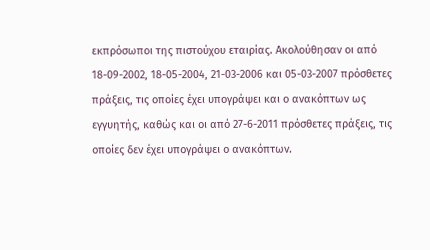εκπρόσωποι της πιστούχου εταιρίας. Ακολούθησαν οι από 18-09-2002, 18-05-2004, 21-03-2006 και 05-03-2007 πρόσθετες πράξεις, τις οποίες έχει υπογράψει και ο ανακόπτων ως εγγυητής, καθώς και οι από 27-6-2011 πρόσθετες πράξεις, τις οποίες δεν έχει υπογράψει ο ανακόπτων.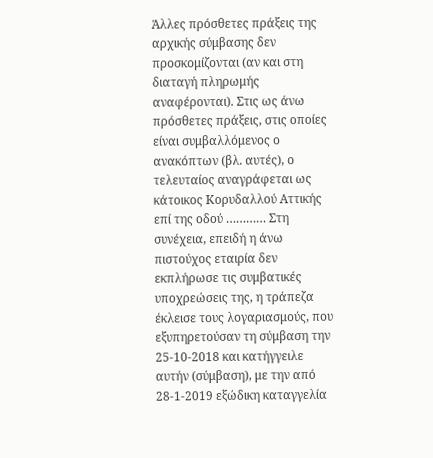Άλλες πρόσθετες πράξεις της αρχικής σύμβασης δεν προσκομίζονται (αν και στη διαταγή πληρωμής αναφέρονται). Στις ως άνω πρόσθετες πράξεις, στις οποίες είναι συμβαλλόμενος ο ανακόπτων (βλ. αυτές), ο τελευταίος αναγράφεται ως κάτοικος Κορυδαλλού Αττικής επί της οδού ………… Στη συνέχεια, επειδή η άνω πιστούχος εταιρία δεν εκπλήρωσε τις συμβατικές υποχρεώσεις της, η τράπεζα έκλεισε τους λογαριασμούς, που εξυπηρετούσαν τη σύμβαση την 25-10-2018 και κατήγγειλε αυτήν (σύμβαση), με την από 28-1-2019 εξώδικη καταγγελία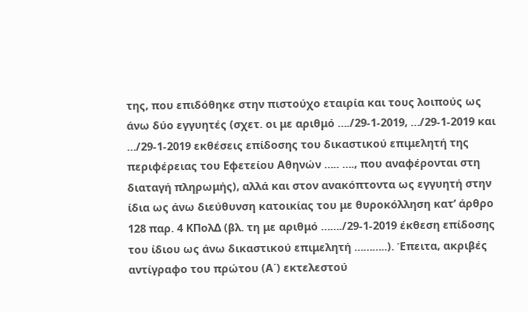της, που επιδόθηκε στην πιστούχο εταιρία και τους λοιπούς ως άνω δύο εγγυητές (σχετ. οι με αριθμό …./29-1-2019, …/29-1-2019 και …/29-1-2019 εκθέσεις επίδοσης του δικαστικού επιμελητή της περιφέρειας του Εφετείου Αθηνών ….. …., που αναφέρονται στη διαταγή πληρωμής), αλλά και στον ανακόπτοντα ως εγγυητή στην ίδια ως άνω διεύθυνση κατοικίας του με θυροκόλληση κατ’ άρθρο 128 παρ. 4 ΚΠολΔ (βλ. τη με αριθμό ……./29-1-2019 έκθεση επίδοσης του ίδιου ως άνω δικαστικού επιμελητή ………..). Έπειτα, ακριβές αντίγραφο του πρώτου (Α΄) εκτελεστού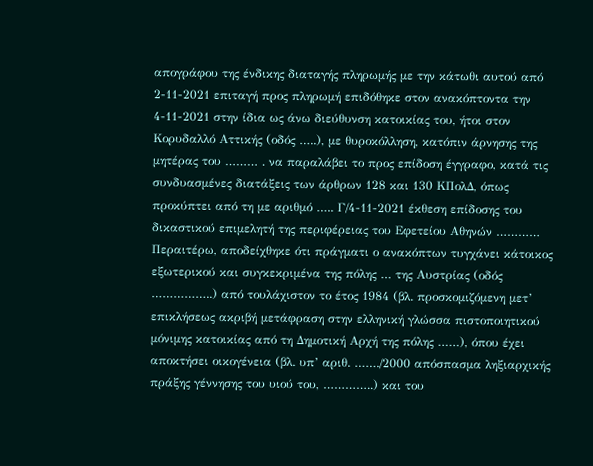απογράφου της ένδικης διαταγής πληρωμής με την κάτωθι αυτού από 2-11-2021 επιταγή προς πληρωμή επιδόθηκε στον ανακόπτοντα την 4-11-2021 στην ίδια ως άνω διεύθυνση κατοικίας του, ήτοι στον Κορυδαλλό Αττικής (οδός …..), με θυροκόλληση, κατόπιν άρνησης της μητέρας του ……… . να παραλάβει το προς επίδοση έγγραφο, κατά τις συνδυασμένες διατάξεις των άρθρων 128 και 130 ΚΠολΔ, όπως προκύπτει από τη με αριθμό ….. Γ/4-11-2021 έκθεση επίδοσης του δικαστικού επιμελητή της περιφέρειας του Εφετείου Αθηνών ………… Περαιτέρω, αποδείχθηκε ότι πράγματι ο ανακόπτων τυγχάνει κάτοικος εξωτερικού και συγκεκριμένα της πόλης … της Αυστρίας (οδός ……………..) από τουλάχιστον το έτος 1984 (βλ. προσκομιζόμενη μετ’ επικλήσεως ακριβή μετάφραση στην ελληνική γλώσσα πιστοποιητικού μόνιμης κατοικίας από τη Δημοτική Αρχή της πόλης ……), όπου έχει αποκτήσει οικογένεια (βλ. υπ’ αριθ. ……./2000 απόσπασμα ληξιαρχικής πράξης γέννησης του υιού του, …………..) και του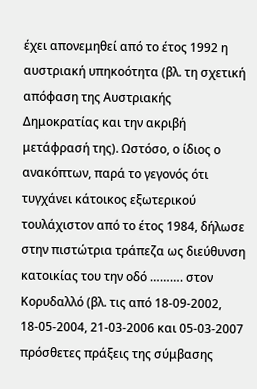έχει απονεμηθεί από το έτος 1992 η αυστριακή υπηκοότητα (βλ. τη σχετική απόφαση της Αυστριακής Δημοκρατίας και την ακριβή μετάφρασή της). Ωστόσο, ο ίδιος ο ανακόπτων, παρά το γεγονός ότι τυγχάνει κάτοικος εξωτερικού τουλάχιστον από το έτος 1984, δήλωσε στην πιστώτρια τράπεζα ως διεύθυνση κατοικίας του την οδό ………. στον Κορυδαλλό (βλ. τις από 18-09-2002, 18-05-2004, 21-03-2006 και 05-03-2007 πρόσθετες πράξεις της σύμβασης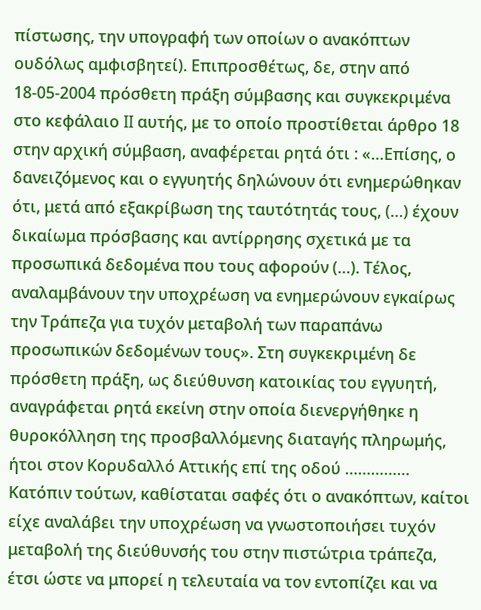πίστωσης, την υπογραφή των οποίων ο ανακόπτων ουδόλως αμφισβητεί). Επιπροσθέτως, δε, στην από 18-05-2004 πρόσθετη πράξη σύμβασης και συγκεκριμένα στο κεφάλαιο II αυτής, με το οποίο προστίθεται άρθρο 18 στην αρχική σύμβαση, αναφέρεται ρητά ότι : «…Επίσης, ο δανειζόμενος και ο εγγυητής δηλώνουν ότι ενημερώθηκαν ότι, μετά από εξακρίβωση της ταυτότητάς τους, (…) έχουν δικαίωμα πρόσβασης και αντίρρησης σχετικά με τα προσωπικά δεδομένα που τους αφορούν (…). Τέλος, αναλαμβάνουν την υποχρέωση να ενημερώνουν εγκαίρως την Τράπεζα για τυχόν μεταβολή των παραπάνω προσωπικών δεδομένων τους». Στη συγκεκριμένη δε πρόσθετη πράξη, ως διεύθυνση κατοικίας του εγγυητή, αναγράφεται ρητά εκείνη στην οποία διενεργήθηκε η θυροκόλληση της προσβαλλόμενης διαταγής πληρωμής, ήτοι στον Κορυδαλλό Αττικής επί της οδού …………… Κατόπιν τούτων, καθίσταται σαφές ότι ο ανακόπτων, καίτοι είχε αναλάβει την υποχρέωση να γνωστοποιήσει τυχόν μεταβολή της διεύθυνσής του στην πιστώτρια τράπεζα, έτσι ώστε να μπορεί η τελευταία να τον εντοπίζει και να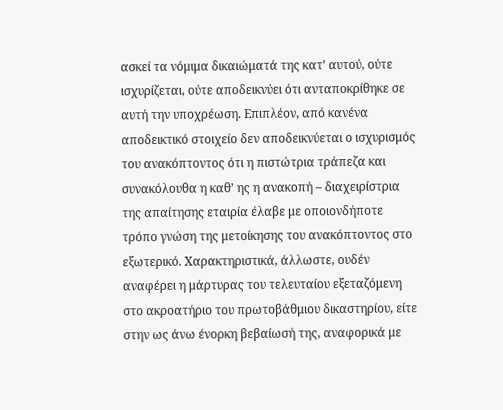ασκεί τα νόμιμα δικαιώματά της κατ’ αυτού, ούτε ισχυρίζεται, ούτε αποδεικνύει ότι ανταποκρίθηκε σε αυτή την υποχρέωση. Επιπλέον, από κανένα αποδεικτικό στοιχείο δεν αποδεικνύεται ο ισχυρισμός του ανακόπτοντος ότι η πιστώτρια τράπεζα και συνακόλουθα η καθ’ ης η ανακοπή – διαχειρίστρια της απαίτησης εταιρία έλαβε με οποιονδήποτε τρόπο γνώση της μετοίκησης του ανακόπτοντος στο εξωτερικό. Χαρακτηριστικά, άλλωστε, ουδέν αναφέρει η μάρτυρας του τελευταίου εξεταζόμενη στο ακροατήριο του πρωτοβάθμιου δικαστηρίου, είτε στην ως άνω ένορκη βεβαίωσή της, αναφορικά με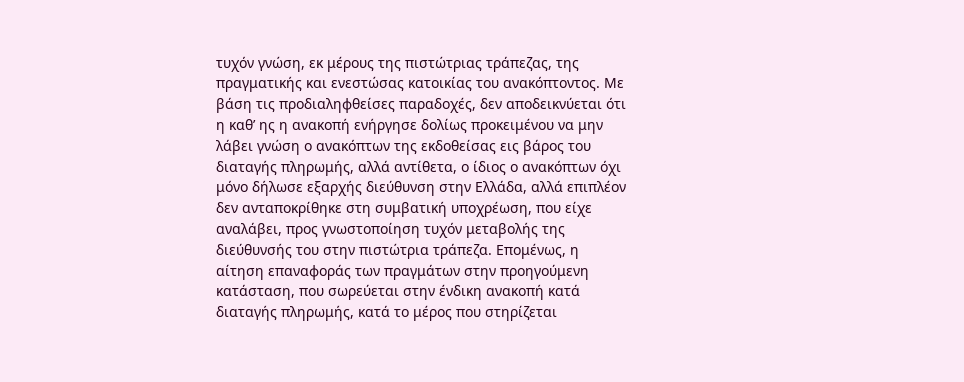τυχόν γνώση, εκ μέρους της πιστώτριας τράπεζας, της πραγματικής και ενεστώσας κατοικίας του ανακόπτοντος. Με βάση τις προδιαληφθείσες παραδοχές, δεν αποδεικνύεται ότι η καθ’ ης η ανακοπή ενήργησε δολίως προκειμένου να μην λάβει γνώση ο ανακόπτων της εκδοθείσας εις βάρος του διαταγής πληρωμής, αλλά αντίθετα, ο ίδιος ο ανακόπτων όχι μόνο δήλωσε εξαρχής διεύθυνση στην Ελλάδα, αλλά επιπλέον δεν ανταποκρίθηκε στη συμβατική υποχρέωση, που είχε αναλάβει, προς γνωστοποίηση τυχόν μεταβολής της διεύθυνσής του στην πιστώτρια τράπεζα. Επομένως, η αίτηση επαναφοράς των πραγμάτων στην προηγούμενη κατάσταση, που σωρεύεται στην ένδικη ανακοπή κατά διαταγής πληρωμής, κατά το μέρος που στηρίζεται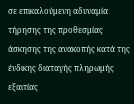σε επικαλούμενη αδυναμία τήρησης της προθεσμίας άσκησης της ανακοπής κατά της ένδικης διαταγής πληρωμής εξαιτίας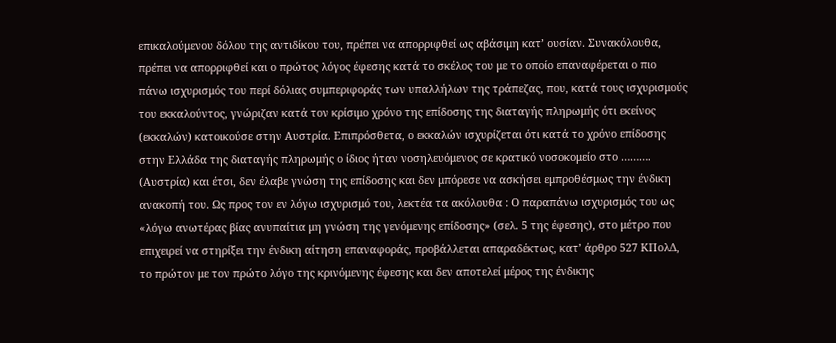επικαλούμενου δόλου της αντιδίκου του, πρέπει να απορριφθεί ως αβάσιμη κατ’ ουσίαν. Συνακόλουθα, πρέπει να απορριφθεί και ο πρώτος λόγος έφεσης κατά το σκέλος του με το οποίο επαναφέρεται ο πιο πάνω ισχυρισμός του περί δόλιας συμπεριφοράς των υπαλλήλων της τράπεζας, που, κατά τους ισχυρισμούς του εκκαλούντος, γνώριζαν κατά τον κρίσιμο χρόνο της επίδοσης της διαταγής πληρωμής ότι εκείνος (εκκαλών) κατοικούσε στην Αυστρία. Επιπρόσθετα, ο εκκαλών ισχυρίζεται ότι κατά το χρόνο επίδοσης στην Ελλάδα της διαταγής πληρωμής ο ίδιος ήταν νοσηλευόμενος σε κρατικό νοσοκομείο στο ………. (Αυστρία) και έτσι, δεν έλαβε γνώση της επίδοσης και δεν μπόρεσε να ασκήσει εμπροθέσμως την ένδικη ανακοπή του. Ως προς τον εν λόγω ισχυρισμό του, λεκτέα τα ακόλουθα : Ο παραπάνω ισχυρισμός του ως «λόγω ανωτέρας βίας ανυπαίτια μη γνώση της γενόμενης επίδοσης» (σελ. 5 της έφεσης), στο μέτρο που επιχειρεί να στηρίξει την ένδικη αίτηση επαναφοράς, προβάλλεται απαραδέκτως, κατ’ άρθρο 527 ΚΠολΔ, το πρώτον με τον πρώτο λόγο της κρινόμενης έφεσης και δεν αποτελεί μέρος της ένδικης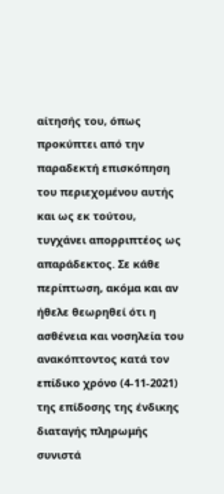αίτησής του, όπως προκύπτει από την παραδεκτή επισκόπηση του περιεχομένου αυτής και ως εκ τούτου, τυγχάνει απορριπτέος ως απαράδεκτος. Σε κάθε περίπτωση, ακόμα και αν ήθελε θεωρηθεί ότι η ασθένεια και νοσηλεία του ανακόπτοντος κατά τον επίδικο χρόνο (4-11-2021) της επίδοσης της ένδικης διαταγής πληρωμής συνιστά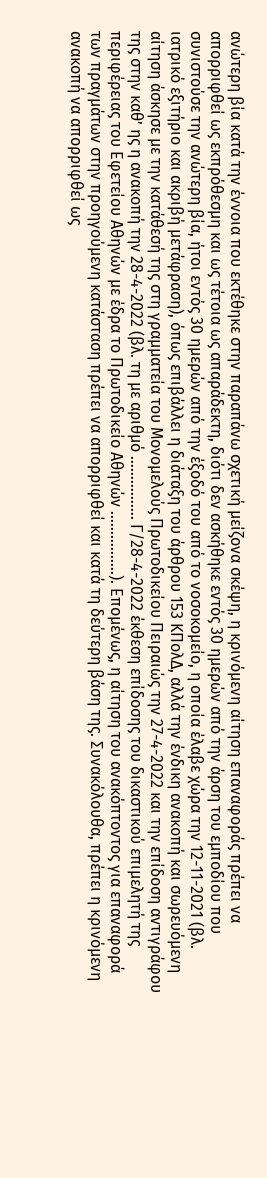ανώτερη βία κατά την έννοια που εκτέθηκε στην παραπάνω σχετική μείζονα σκέψη, η κρινόμενη αίτηση επαναφοράς πρέπει να απορριφθεί ως εκπρόθεσμη και ως τέτοια ως απαράδεκτη, διότι δεν ασκήθηκε εντός 30 ημερών από την άρση του εμποδίου που συνιστούσε την ανώτερη βία, ήτοι εντός 30 ημερών από την έξοδό του από το νοσοκομείο, η οποία έλαβε χώρα την 12-11-2021 (βλ. ιατρικό εξιτήριο και ακριβή μετάφραση), όπως επιβάλλει η διάταξη του άρθρου 153 ΚΠολΔ, αλλά την ένδικη ανακοπή και σωρευόμενη αίτηση άσκησε με την κατάθεσή της στη γραμματεία του Μονομελούς Πρωτοδικείου Πειραιώς την 27-4-2022 και την επίδοση αντιγράφου της στην καθ’ ης η ανακοπή την 28-4-2022 (βλ. τη με αριθμό ……………. Γ/28-4-2022 έκθεση επίδοσης του δικαστικού επιμελητή της περιφέρειας του Εφετείου Αθηνών με έδρα το Πρωτοδικείο Αθηνών …………….). Επομένως, η αίτηση του ανακόπτοντος για επαναφορά των πραγμάτων στην προηγούμενη κατάσταση πρέπει να απορριφθεί και κατά τη δεύτερη βάση της. Συνακόλουθα, πρέπει η κρινόμενη ανακοπή να απορριφθεί ως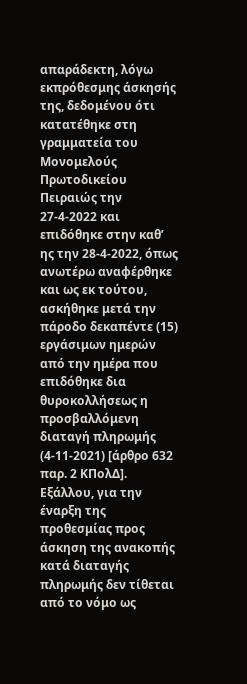απαράδεκτη, λόγω εκπρόθεσμης άσκησής της, δεδομένου ότι κατατέθηκε στη γραμματεία του Μονομελούς Πρωτοδικείου Πειραιώς την 27-4-2022 και επιδόθηκε στην καθ’ ης την 28-4-2022, όπως ανωτέρω αναφέρθηκε και ως εκ τούτου, ασκήθηκε μετά την πάροδο δεκαπέντε (15) εργάσιμων ημερών από την ημέρα που επιδόθηκε δια θυροκολλήσεως η προσβαλλόμενη διαταγή πληρωμής (4-11-2021) [άρθρο 632 παρ. 2 ΚΠολΔ]. Εξάλλου, για την έναρξη της προθεσμίας προς άσκηση της ανακοπής κατά διαταγής πληρωμής δεν τίθεται από το νόμο ως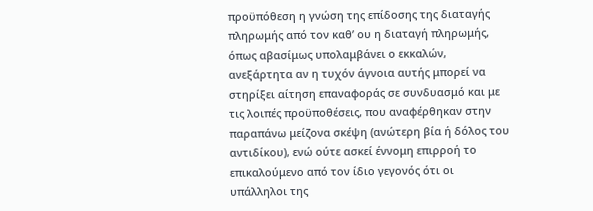προϋπόθεση η γνώση της επίδοσης της διαταγής πληρωμής από τον καθ’ ου η διαταγή πληρωμής, όπως αβασίμως υπολαμβάνει ο εκκαλών, ανεξάρτητα αν η τυχόν άγνοια αυτής μπορεί να στηρίξει αίτηση επαναφοράς σε συνδυασμό και με τις λοιπές προϋποθέσεις, που αναφέρθηκαν στην παραπάνω μείζονα σκέψη (ανώτερη βία ή δόλος του αντιδίκου), ενώ ούτε ασκεί έννομη επιρροή το επικαλούμενο από τον ίδιο γεγονός ότι οι υπάλληλοι της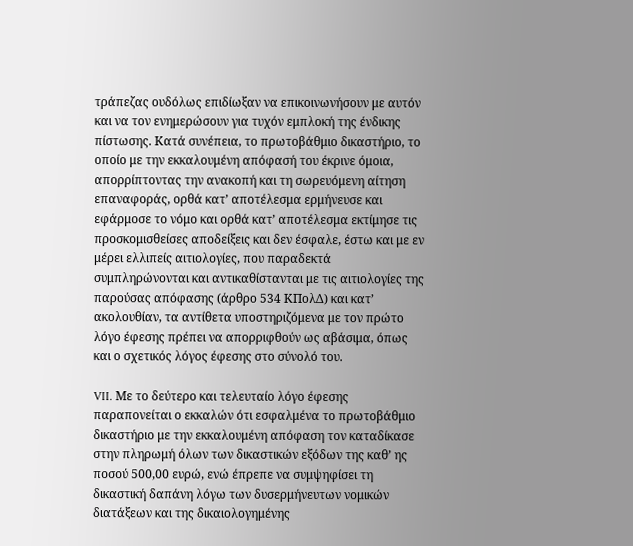τράπεζας ουδόλως επιδίωξαν να επικοινωνήσουν με αυτόν και να τον ενημερώσουν για τυχόν εμπλοκή της ένδικης πίστωσης. Κατά συνέπεια, το πρωτοβάθμιο δικαστήριο, το οποίο με την εκκαλουμένη απόφασή του έκρινε όμοια, απορρίπτοντας την ανακοπή και τη σωρευόμενη αίτηση επαναφοράς, ορθά κατ’ αποτέλεσμα ερμήνευσε και εφάρμοσε το νόμο και ορθά κατ’ αποτέλεσμα εκτίμησε τις προσκομισθείσες αποδείξεις και δεν έσφαλε, έστω και με εν μέρει ελλιπείς αιτιολογίες, που παραδεκτά συμπληρώνονται και αντικαθίστανται με τις αιτιολογίες της παρούσας απόφασης (άρθρο 534 ΚΠολΔ) και κατ’ ακολουθίαν, τα αντίθετα υποστηριζόμενα με τον πρώτο λόγο έφεσης πρέπει να απορριφθούν ως αβάσιμα, όπως και ο σχετικός λόγος έφεσης στο σύνολό του.

VII. Με το δεύτερο και τελευταίο λόγο έφεσης παραπονείται ο εκκαλών ότι εσφαλμένα το πρωτοβάθμιο δικαστήριο με την εκκαλουμένη απόφαση τον καταδίκασε στην πληρωμή όλων των δικαστικών εξόδων της καθ’ ης ποσού 500,00 ευρώ, ενώ έπρεπε να συμψηφίσει τη δικαστική δαπάνη λόγω των δυσερμήνευτων νομικών διατάξεων και της δικαιολογημένης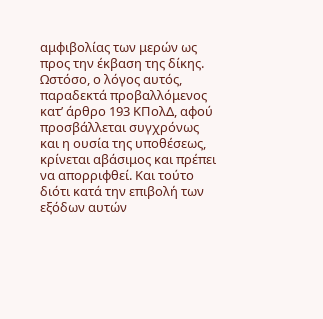αμφιβολίας των μερών ως προς την έκβαση της δίκης. Ωστόσο, ο λόγος αυτός, παραδεκτά προβαλλόμενος κατ’ άρθρο 193 ΚΠολΔ, αφού προσβάλλεται συγχρόνως και η ουσία της υποθέσεως, κρίνεται αβάσιμος και πρέπει να απορριφθεί. Και τούτο διότι κατά την επιβολή των εξόδων αυτών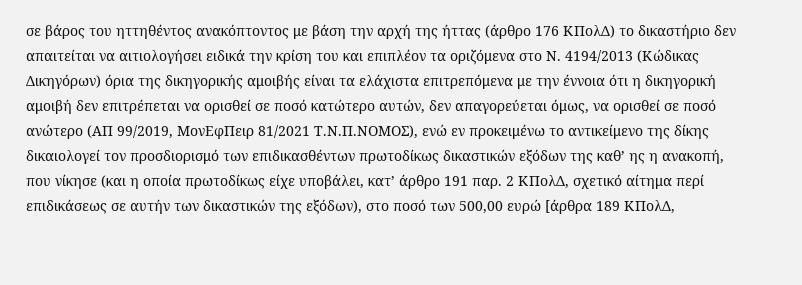σε βάρος του ηττηθέντος ανακόπτοντος με βάση την αρχή της ήττας (άρθρο 176 ΚΠολΔ) το δικαστήριο δεν απαιτείται να αιτιολογήσει ειδικά την κρίση του και επιπλέον τα οριζόμενα στο Ν. 4194/2013 (Κώδικας Δικηγόρων) όρια της δικηγορικής αμοιβής είναι τα ελάχιστα επιτρεπόμενα με την έννοια ότι η δικηγορική αμοιβή δεν επιτρέπεται να ορισθεί σε ποσό κατώτερο αυτών, δεν απαγορεύεται όμως, να ορισθεί σε ποσό ανώτερο (ΑΠ 99/2019, ΜονΕφΠειρ 81/2021 Τ.Ν.Π.ΝΟΜΟΣ), ενώ εν προκειμένω το αντικείμενο της δίκης δικαιολογεί τον προσδιορισμό των επιδικασθέντων πρωτοδίκως δικαστικών εξόδων της καθ’ ης η ανακοπή, που νίκησε (και η οποία πρωτοδίκως είχε υποβάλει, κατ’ άρθρο 191 παρ. 2 ΚΠολΔ, σχετικό αίτημα περί επιδικάσεως σε αυτήν των δικαστικών της εξόδων), στο ποσό των 500,00 ευρώ [άρθρα 189 ΚΠολΔ,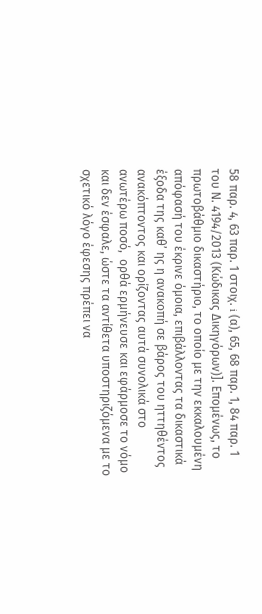58 παρ. 4, 63 παρ. 1 στοιχ. i (α), 65, 68 παρ. 1, 84 παρ. 1 του Ν. 4194/2013 (Κώδικας Δικηγόρων)]. Επομένως, το πρωτοβάθμιο δικαστήριο, το οποίο με την εκκαλουμένη απόφασή του έκρινε όμοια, επιβάλλοντας τα δικαστικά έξοδα της καθ’ ης η ανακοπή σε βάρος του ηττηθέντος ανακόπτοντος και ορίζοντας αυτά συνολικά στο ανωτέρω ποσό,  ορθά ερμήνευσε και εφάρμοσε το νόμο και δεν έσφαλε, ώστε τα αντίθετα υποστηριζόμενα με το σχετικό λόγο έφεσης πρέπει να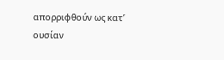απορριφθούν ως κατ’ ουσίαν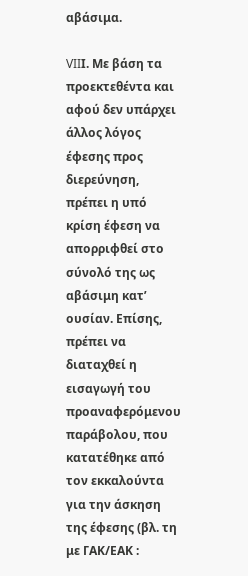αβάσιμα.

VIIΙ. Με βάση τα προεκτεθέντα και αφού δεν υπάρχει άλλος λόγος έφεσης προς διερεύνηση, πρέπει η υπό κρίση έφεση να απορριφθεί στο σύνολό της ως αβάσιμη κατ’ ουσίαν. Επίσης, πρέπει να διαταχθεί η εισαγωγή του προαναφερόμενου παράβολου, που κατατέθηκε από τον εκκαλούντα για την άσκηση της έφεσης (βλ. τη με ΓΑΚ/ΕΑΚ :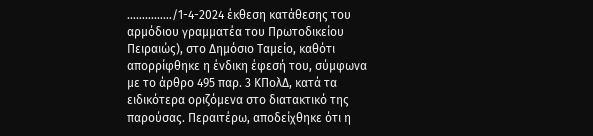……………/1-4-2024 έκθεση κατάθεσης του αρμόδιου γραμματέα του Πρωτοδικείου Πειραιώς), στο Δημόσιο Ταμείο, καθότι απορρίφθηκε η ένδικη έφεσή του, σύμφωνα με το άρθρο 495 παρ. 3 ΚΠολΔ, κατά τα ειδικότερα οριζόμενα στο διατακτικό της παρούσας. Περαιτέρω, αποδείχθηκε ότι η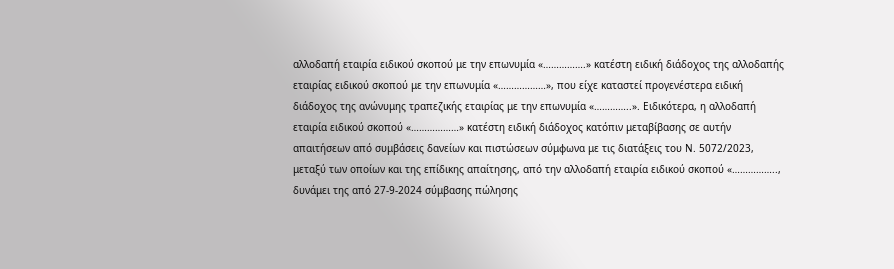αλλοδαπή εταιρία ειδικού σκοπού με την επωνυμία «…………….» κατέστη ειδική διάδοχος της αλλοδαπής εταιρίας ειδικού σκοπού με την επωνυμία «………………», που είχε καταστεί προγενέστερα ειδική διάδοχος της ανώνυμης τραπεζικής εταιρίας με την επωνυμία «…………..». Ειδικότερα, η αλλοδαπή εταιρία ειδικού σκοπού «………………» κατέστη ειδική διάδοχος κατόπιν μεταβίβασης σε αυτήν απαιτήσεων από συμβάσεις δανείων και πιστώσεων σύμφωνα με τις διατάξεις του Ν. 5072/2023, μεταξύ των οποίων και της επίδικης απαίτησης, από την αλλοδαπή εταιρία ειδικού σκοπού «…………….., δυνάμει της από 27-9-2024 σύμβασης πώλησης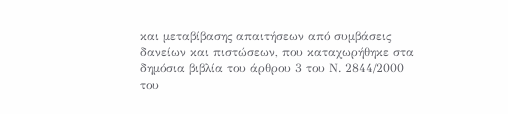και μεταβίβασης απαιτήσεων από συμβάσεις δανείων και πιστώσεων, που καταχωρήθηκε στα δημόσια βιβλία του άρθρου 3 του Ν. 2844/2000 του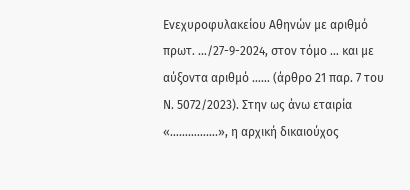Ενεχυροφυλακείου Αθηνών με αριθμό πρωτ. …/27-9-2024, στον τόμο … και με αύξοντα αριθμό …… (άρθρο 21 παρ. 7 του Ν. 5072/2023). Στην ως άνω εταιρία «…………….», η αρχική δικαιούχος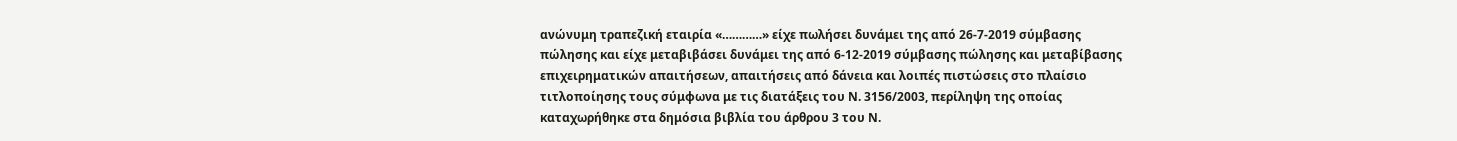ανώνυμη τραπεζική εταιρία «…………» είχε πωλήσει δυνάμει της από 26-7-2019 σύμβασης πώλησης και είχε μεταβιβάσει δυνάμει της από 6-12-2019 σύμβασης πώλησης και μεταβίβασης επιχειρηματικών απαιτήσεων, απαιτήσεις από δάνεια και λοιπές πιστώσεις στο πλαίσιο τιτλοποίησης τους σύμφωνα με τις διατάξεις του Ν. 3156/2003, περίληψη της οποίας καταχωρήθηκε στα δημόσια βιβλία του άρθρου 3 του Ν.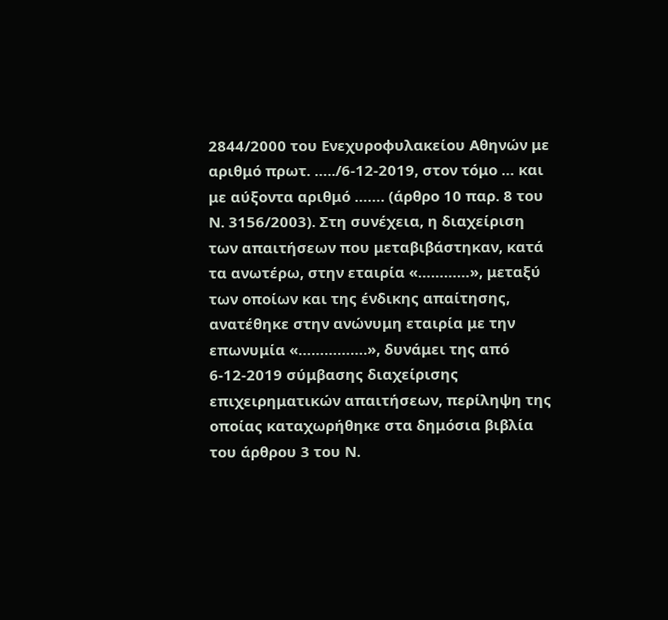2844/2000 του Ενεχυροφυλακείου Αθηνών με αριθμό πρωτ. …../6-12-2019, στον τόμο … και με αύξοντα αριθμό ……. (άρθρο 10 παρ. 8 του Ν. 3156/2003). Στη συνέχεια, η διαχείριση των απαιτήσεων που μεταβιβάστηκαν, κατά τα ανωτέρω, στην εταιρία «…………», μεταξύ των οποίων και της ένδικης απαίτησης, ανατέθηκε στην ανώνυμη εταιρία με την επωνυμία «…………….», δυνάμει της από 6-12-2019 σύμβασης διαχείρισης επιχειρηματικών απαιτήσεων, περίληψη της οποίας καταχωρήθηκε στα δημόσια βιβλία του άρθρου 3 του Ν.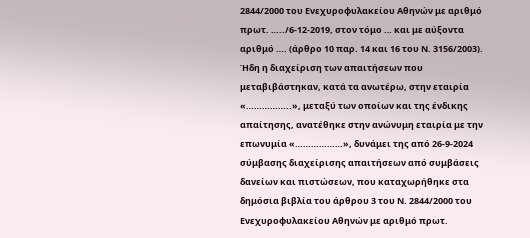2844/2000 του Ενεχυροφυλακείου Αθηνών με αριθμό πρωτ. …../6-12-2019, στον τόμο … και με αύξοντα αριθμό …. (άρθρο 10 παρ. 14 και 16 του Ν. 3156/2003). Ήδη η διαχείριση των απαιτήσεων που μεταβιβάστηκαν, κατά τα ανωτέρω, στην εταιρία «……………..», μεταξύ των οποίων και της ένδικης απαίτησης, ανατέθηκε στην ανώνυμη εταιρία με την επωνυμία «………………», δυνάμει της από 26-9-2024 σύμβασης διαχείρισης απαιτήσεων από συμβάσεις δανείων και πιστώσεων, που καταχωρήθηκε στα δημόσια βιβλία του άρθρου 3 του Ν. 2844/2000 του Ενεχυροφυλακείου Αθηνών με αριθμό πρωτ.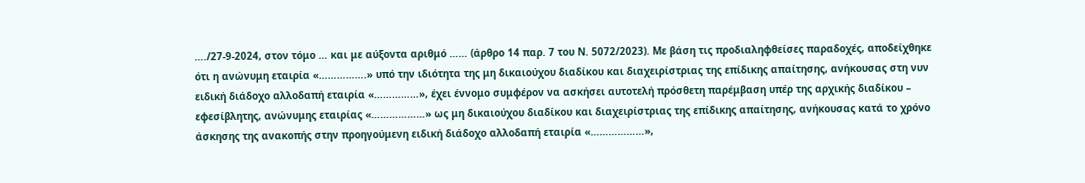…./27-9-2024, στον τόμο … και με αύξοντα αριθμό …… (άρθρο 14 παρ. 7 του Ν. 5072/2023). Με βάση τις προδιαληφθείσες παραδοχές, αποδείχθηκε ότι η ανώνυμη εταιρία «…………….» υπό την ιδιότητα της μη δικαιούχου διαδίκου και διαχειρίστριας της επίδικης απαίτησης, ανήκουσας στη νυν ειδική διάδοχο αλλοδαπή εταιρία «……………», έχει έννομο συμφέρον να ασκήσει αυτοτελή πρόσθετη παρέμβαση υπέρ της αρχικής διαδίκου – εφεσίβλητης, ανώνυμης εταιρίας «………………» ως μη δικαιούχου διαδίκου και διαχειρίστριας της επίδικης απαίτησης, ανήκουσας κατά το χρόνο άσκησης της ανακοπής στην προηγούμενη ειδική διάδοχο αλλοδαπή εταιρία «………………»,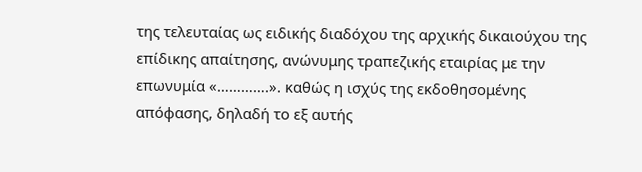της τελευταίας ως ειδικής διαδόχου της αρχικής δικαιούχου της επίδικης απαίτησης, ανώνυμης τραπεζικής εταιρίας με την επωνυμία «………….». καθώς η ισχύς της εκδοθησομένης απόφασης, δηλαδή το εξ αυτής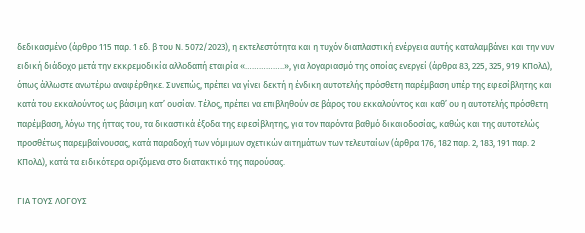δεδικασμένο (άρθρο 115 παρ. 1 εδ. β του Ν. 5072/2023), η εκτελεστότητα και η τυχόν διαπλαστική ενέργεια αυτής καταλαμβάνει και την νυν ειδική διάδοχο μετά την εκκρεμοδικία αλλοδαπή εταιρία «……………..», για λογαριασμό της οποίας ενεργεί (άρθρα 83, 225, 325, 919 ΚΠολΔ), όπως άλλωστε ανωτέρω αναφέρθηκε. Συνεπώς, πρέπει να γίνει δεκτή η ένδικη αυτοτελής πρόσθετη παρέμβαση υπέρ της εφεσίβλητης και κατά του εκκαλούντος ως βάσιμη κατ’ ουσίαν. Τέλος, πρέπει να επιβληθούν σε βάρος του εκκαλούντος και καθ’ ου η αυτοτελής πρόσθετη παρέμβαση, λόγω της ήττας του, τα δικαστικά έξοδα της εφεσίβλητης, για τον παρόντα βαθμό δικαιοδοσίας, καθώς και της αυτοτελώς προσθέτως παρεμβαίνουσας, κατά παραδοχή των νόμιμων σχετικών αιτημάτων των τελευταίων (άρθρα 176, 182 παρ. 2, 183, 191 παρ. 2 ΚΠολΔ), κατά τα ειδικότερα οριζόμενα στο διατακτικό της παρούσας.

ΓΙΑ ΤΟΥΣ ΛΟΓΟΥΣ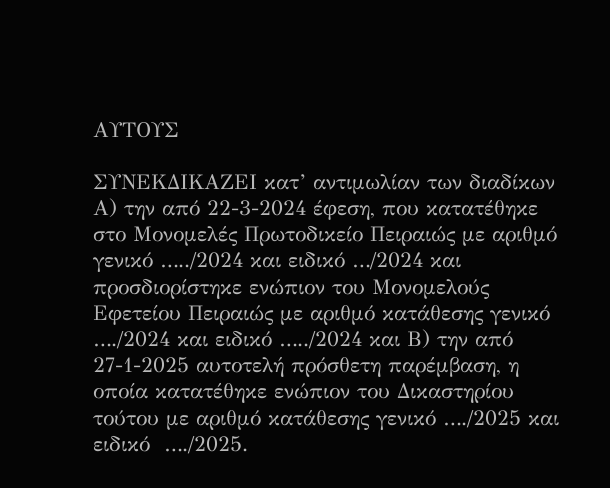ΑΥΤΟΥΣ

ΣΥΝΕΚΔΙΚΑΖΕΙ κατ’ αντιμωλίαν των διαδίκων Α) την από 22-3-2024 έφεση, που κατατέθηκε στο Μονομελές Πρωτοδικείο Πειραιώς με αριθμό γενικό …../2024 και ειδικό …/2024 και προσδιορίστηκε ενώπιον του Μονομελούς Εφετείου Πειραιώς με αριθμό κατάθεσης γενικό …./2024 και ειδικό …../2024 και Β) την από 27-1-2025 αυτοτελή πρόσθετη παρέμβαση, η οποία κατατέθηκε ενώπιον του Δικαστηρίου τούτου με αριθμό κατάθεσης γενικό …./2025 και ειδικό  …./2025.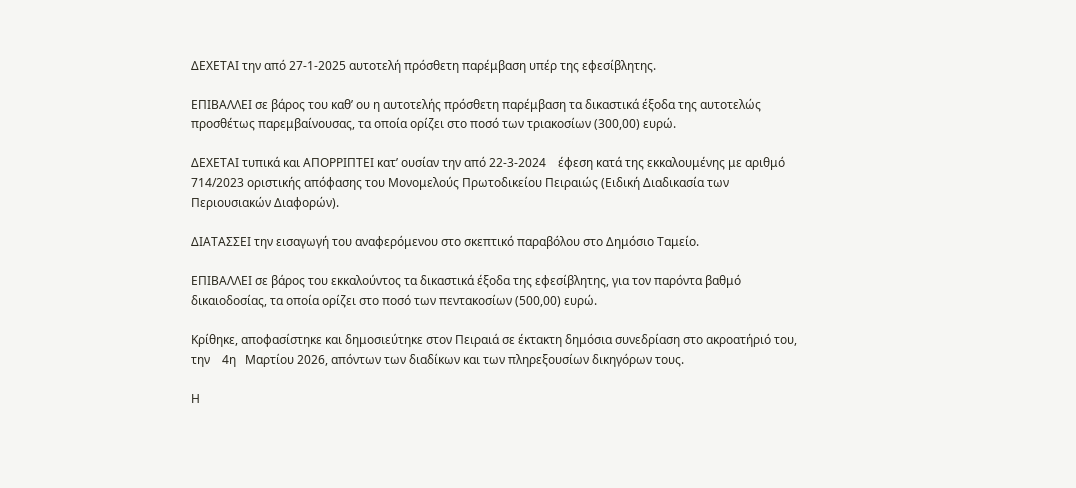ΔΕΧΕΤΑΙ την από 27-1-2025 αυτοτελή πρόσθετη παρέμβαση υπέρ της εφεσίβλητης.

ΕΠΙΒΑΛΛΕΙ σε βάρος του καθ’ ου η αυτοτελής πρόσθετη παρέμβαση τα δικαστικά έξοδα της αυτοτελώς προσθέτως παρεμβαίνουσας, τα οποία ορίζει στο ποσό των τριακοσίων (300,00) ευρώ.

ΔΕΧΕΤΑΙ τυπικά και ΑΠΟΡΡΙΠΤΕΙ κατ’ ουσίαν την από 22-3-2024    έφεση κατά της εκκαλουμένης με αριθμό 714/2023 οριστικής απόφασης του Μονομελούς Πρωτοδικείου Πειραιώς (Ειδική Διαδικασία των Περιουσιακών Διαφορών).

ΔΙΑΤΑΣΣΕΙ την εισαγωγή του αναφερόμενου στο σκεπτικό παραβόλου στο Δημόσιο Ταμείο.

ΕΠΙΒΑΛΛΕΙ σε βάρος του εκκαλούντος τα δικαστικά έξοδα της εφεσίβλητης, για τον παρόντα βαθμό δικαιοδοσίας, τα οποία ορίζει στο ποσό των πεντακοσίων (500,00) ευρώ.

Κρίθηκε, αποφασίστηκε και δημοσιεύτηκε στον Πειραιά σε έκτακτη δημόσια συνεδρίαση στο ακροατήριό του, την    4η   Μαρτίου 2026, απόντων των διαδίκων και των πληρεξουσίων δικηγόρων τους.

Η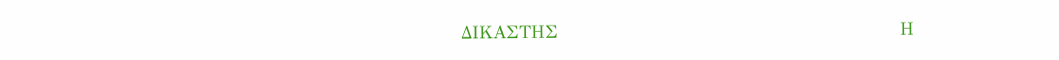ΔΙΚΑΣΤΗΣ                                                         Η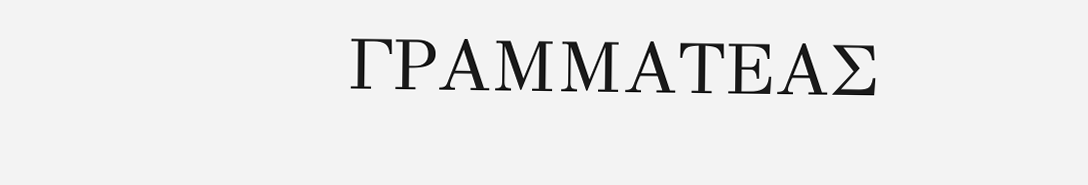ΓΡΑΜΜΑΤΕΑΣ